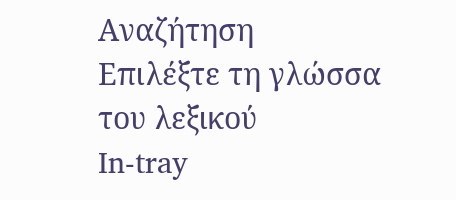Αναζήτηση
Επιλέξτε τη γλώσσα του λεξικού
In-tray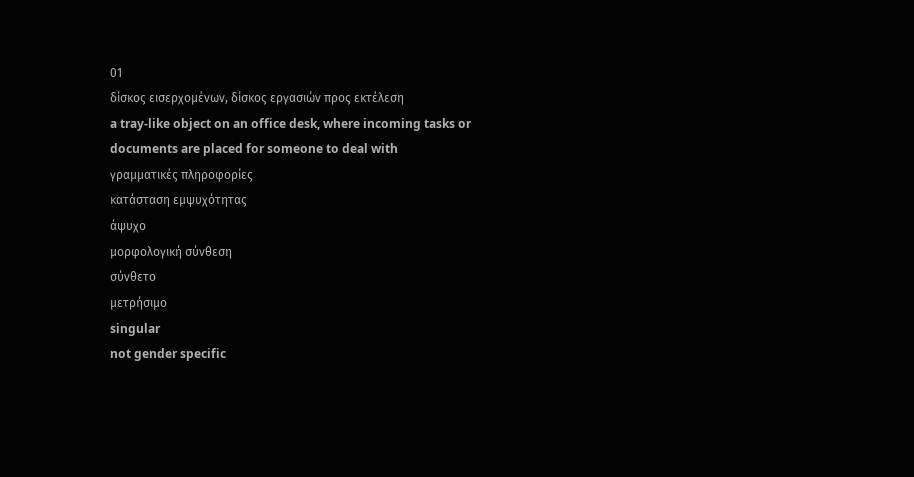01
δίσκος εισερχομένων, δίσκος εργασιών προς εκτέλεση
a tray-like object on an office desk, where incoming tasks or documents are placed for someone to deal with
γραμματικές πληροφορίες
κατάσταση εμψυχότητας
άψυχο
μορφολογική σύνθεση
σύνθετο
μετρήσιμο
singular
not gender specific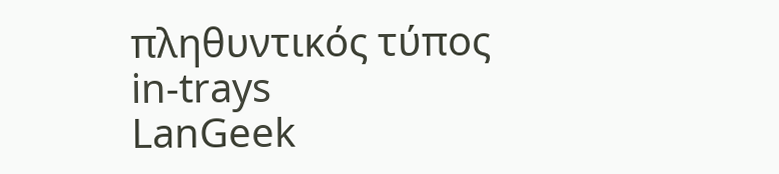πληθυντικός τύπος
in-trays
LanGeek